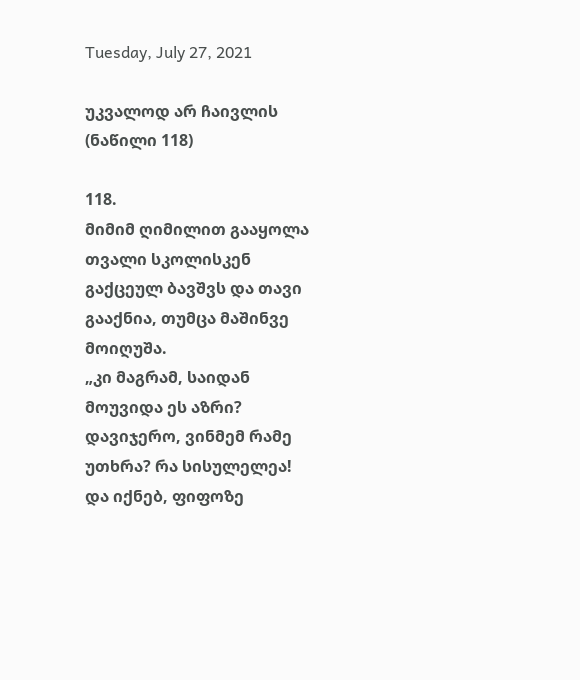Tuesday, July 27, 2021

უკვალოდ არ ჩაივლის (ნაწილი 118)

118.
მიმიმ ღიმილით გააყოლა თვალი სკოლისკენ გაქცეულ ბავშვს და თავი გააქნია, თუმცა მაშინვე მოიღუშა.
„კი მაგრამ, საიდან მოუვიდა ეს აზრი? დავიჯერო, ვინმემ რამე უთხრა? რა სისულელეა!
და იქნებ, ფიფოზე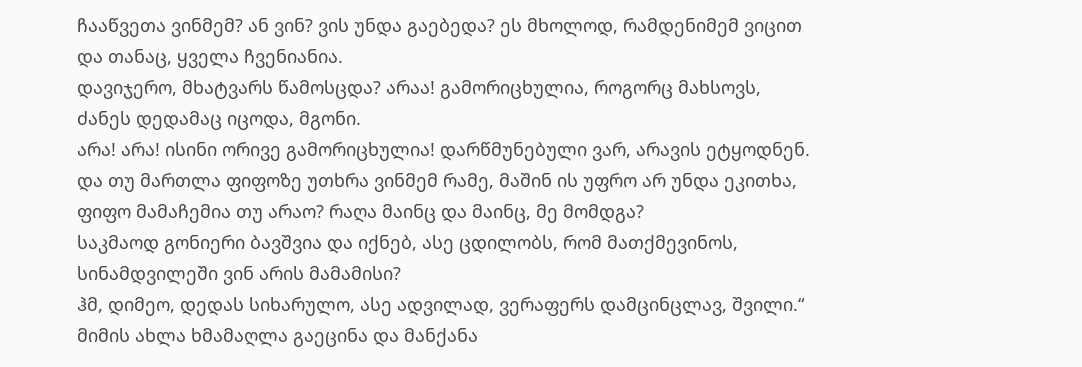ჩააწვეთა ვინმემ? ან ვინ? ვის უნდა გაებედა? ეს მხოლოდ, რამდენიმემ ვიცით და თანაც, ყველა ჩვენიანია.
დავიჯერო, მხატვარს წამოსცდა? არაა! გამორიცხულია, როგორც მახსოვს, ძანეს დედამაც იცოდა, მგონი.
არა! არა! ისინი ორივე გამორიცხულია! დარწმუნებული ვარ, არავის ეტყოდნენ.
და თუ მართლა ფიფოზე უთხრა ვინმემ რამე, მაშინ ის უფრო არ უნდა ეკითხა, ფიფო მამაჩემია თუ არაო? რაღა მაინც და მაინც, მე მომდგა?
საკმაოდ გონიერი ბავშვია და იქნებ, ასე ცდილობს, რომ მათქმევინოს, სინამდვილეში ვინ არის მამამისი?
ჰმ, დიმეო, დედას სიხარულო, ასე ადვილად, ვერაფერს დამცინცლავ, შვილი.“
მიმის ახლა ხმამაღლა გაეცინა და მანქანა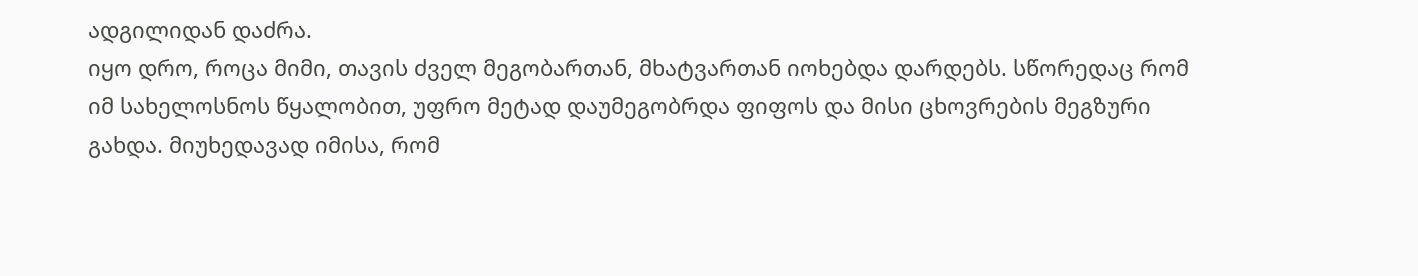ადგილიდან დაძრა.
იყო დრო, როცა მიმი, თავის ძველ მეგობართან, მხატვართან იოხებდა დარდებს. სწორედაც რომ იმ სახელოსნოს წყალობით, უფრო მეტად დაუმეგობრდა ფიფოს და მისი ცხოვრების მეგზური გახდა. მიუხედავად იმისა, რომ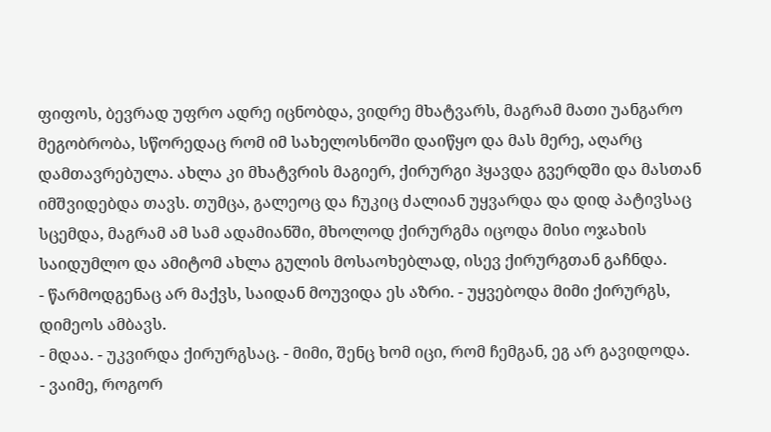ფიფოს, ბევრად უფრო ადრე იცნობდა, ვიდრე მხატვარს, მაგრამ მათი უანგარო მეგობრობა, სწორედაც რომ იმ სახელოსნოში დაიწყო და მას მერე, აღარც დამთავრებულა. ახლა კი მხატვრის მაგიერ, ქირურგი ჰყავდა გვერდში და მასთან იმშვიდებდა თავს. თუმცა, გალეოც და ჩუკიც ძალიან უყვარდა და დიდ პატივსაც სცემდა, მაგრამ ამ სამ ადამიანში, მხოლოდ ქირურგმა იცოდა მისი ოჯახის საიდუმლო და ამიტომ ახლა გულის მოსაოხებლად, ისევ ქირურგთან გაჩნდა.
- წარმოდგენაც არ მაქვს, საიდან მოუვიდა ეს აზრი. - უყვებოდა მიმი ქირურგს, დიმეოს ამბავს.
- მდაა. - უკვირდა ქირურგსაც. - მიმი, შენც ხომ იცი, რომ ჩემგან, ეგ არ გავიდოდა.
- ვაიმე, როგორ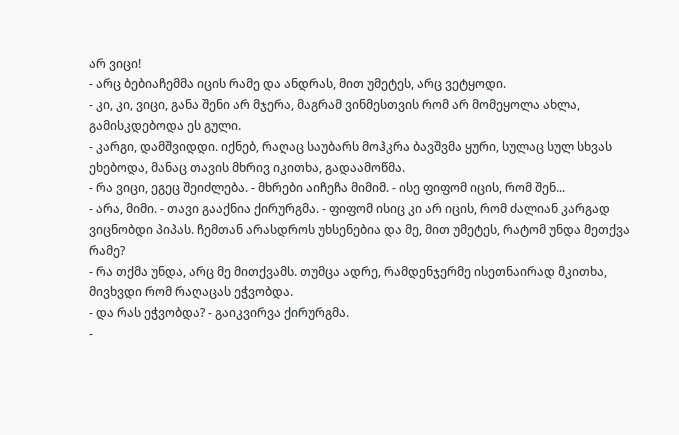არ ვიცი!
- არც ბებიაჩემმა იცის რამე და ანდრას, მით უმეტეს, არც ვეტყოდი.
- კი, კი, ვიცი, განა შენი არ მჯერა, მაგრამ ვინმესთვის რომ არ მომეყოლა ახლა, გამისკდებოდა ეს გული.
- კარგი, დამშვიდდი. იქნებ, რაღაც საუბარს მოჰკრა ბავშვმა ყური, სულაც სულ სხვას ეხებოდა, მანაც თავის მხრივ იკითხა, გადაამოწმა.
- რა ვიცი, ეგეც შეიძლება. - მხრები აიჩეჩა მიმიმ. - ისე ფიფომ იცის, რომ შენ...
- არა, მიმი. - თავი გააქნია ქირურგმა. - ფიფომ ისიც კი არ იცის, რომ ძალიან კარგად ვიცნობდი პიპას. ჩემთან არასდროს უხსენებია და მე, მით უმეტეს, რატომ უნდა მეთქვა რამე?
- რა თქმა უნდა, არც მე მითქვამს. თუმცა ადრე, რამდენჯერმე ისეთნაირად მკითხა, მივხვდი რომ რაღაცას ეჭვობდა.
- და რას ეჭვობდა? - გაიკვირვა ქირურგმა.
-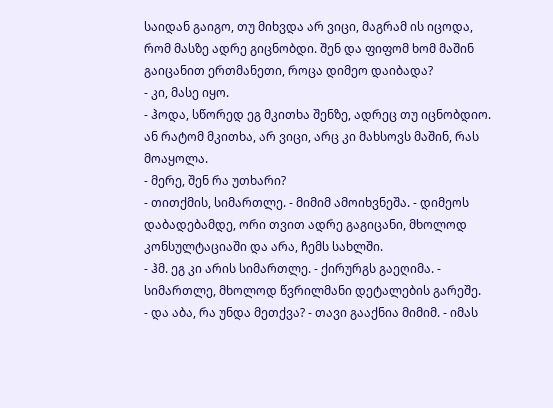საიდან გაიგო, თუ მიხვდა არ ვიცი, მაგრამ ის იცოდა, რომ მასზე ადრე გიცნობდი. შენ და ფიფომ ხომ მაშინ გაიცანით ერთმანეთი, როცა დიმეო დაიბადა?
- კი, მასე იყო.
- ჰოდა, სწორედ ეგ მკითხა შენზე, ადრეც თუ იცნობდიო. ან რატომ მკითხა, არ ვიცი, არც კი მახსოვს მაშინ, რას მოაყოლა.
- მერე, შენ რა უთხარი?
- თითქმის, სიმართლე. - მიმიმ ამოიხვნეშა. - დიმეოს დაბადებამდე, ორი თვით ადრე გაგიცანი, მხოლოდ კონსულტაციაში და არა, ჩემს სახლში.
- ჰმ. ეგ კი არის სიმართლე. - ქირურგს გაეღიმა. - სიმართლე, მხოლოდ წვრილმანი დეტალების გარეშე.
- და აბა, რა უნდა მეთქვა? - თავი გააქნია მიმიმ. - იმას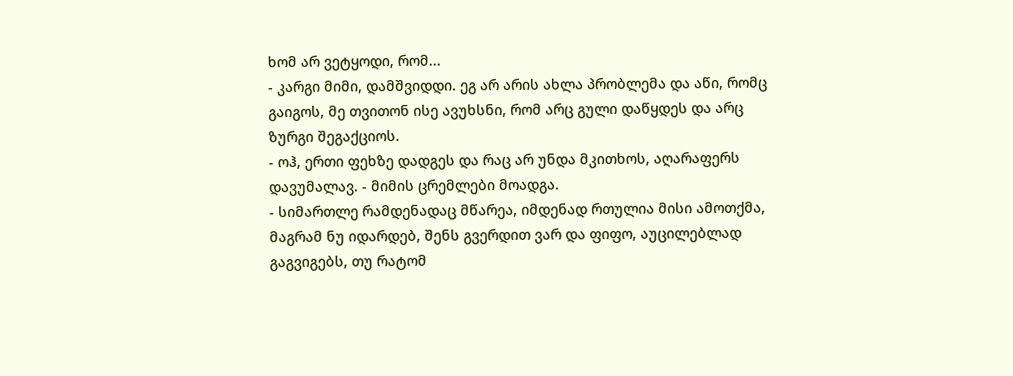ხომ არ ვეტყოდი, რომ...
- კარგი მიმი, დამშვიდდი. ეგ არ არის ახლა პრობლემა და აწი, რომც გაიგოს, მე თვითონ ისე ავუხსნი, რომ არც გული დაწყდეს და არც ზურგი შეგაქციოს.
- ოჰ, ერთი ფეხზე დადგეს და რაც არ უნდა მკითხოს, აღარაფერს დავუმალავ. - მიმის ცრემლები მოადგა.
- სიმართლე რამდენადაც მწარეა, იმდენად რთულია მისი ამოთქმა, მაგრამ ნუ იდარდებ, შენს გვერდით ვარ და ფიფო, აუცილებლად გაგვიგებს, თუ რატომ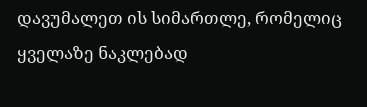დავუმალეთ ის სიმართლე, რომელიც ყველაზე ნაკლებად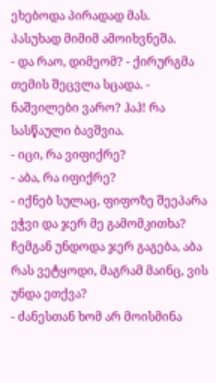ეხებოდა პირადად მას.
პასუხად მიმიმ ამოიხვნეშა.
- და რაო, დიმეომ? - ქირურგმა თემის შეცვლა სცადა. - ნაშვილები ვარო? ჰაჰ! რა სასწაული ბავშვია.
- იცი, რა ვიფიქრე?
- აბა, რა იფიქრე?
- იქნებ სულაც, ფიფოზე შეეპარა ეჭვი და ჯერ მე გამომკითხა? ჩემგან უნდოდა ჯერ გაგება, აბა რას ვეტყოდი, მაგრამ მაინც, ვის უნდა ეთქვა?
- ძანესთან ხომ არ მოისმინა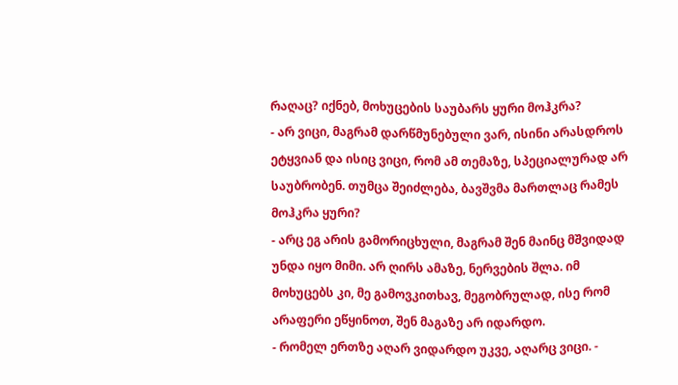რაღაც? იქნებ, მოხუცების საუბარს ყური მოჰკრა?
- არ ვიცი, მაგრამ დარწმუნებული ვარ, ისინი არასდროს ეტყვიან და ისიც ვიცი, რომ ამ თემაზე, სპეციალურად არ საუბრობენ. თუმცა შეიძლება, ბავშვმა მართლაც რამეს მოჰკრა ყური?
- არც ეგ არის გამორიცხული, მაგრამ შენ მაინც მშვიდად უნდა იყო მიმი. არ ღირს ამაზე, ნერვების შლა. იმ მოხუცებს კი, მე გამოვკითხავ, მეგობრულად, ისე რომ არაფერი ეწყინოთ, შენ მაგაზე არ იდარდო.
- რომელ ერთზე აღარ ვიდარდო უკვე, აღარც ვიცი. -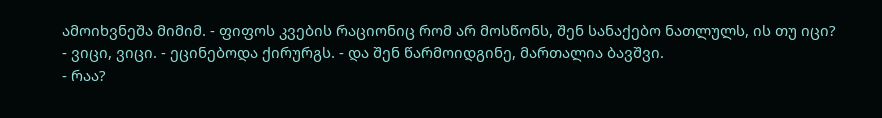ამოიხვნეშა მიმიმ. - ფიფოს კვების რაციონიც რომ არ მოსწონს, შენ სანაქებო ნათლულს, ის თუ იცი?
- ვიცი, ვიცი. - ეცინებოდა ქირურგს. - და შენ წარმოიდგინე, მართალია ბავშვი.
- რაა?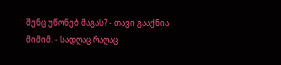შენც უწონებ მაგას? - თავი გააქნია მიმიმ. - სადღაც რაღაც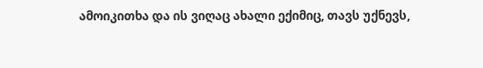ამოიკითხა და ის ვიღაც ახალი ექიმიც, თავს უქნევს,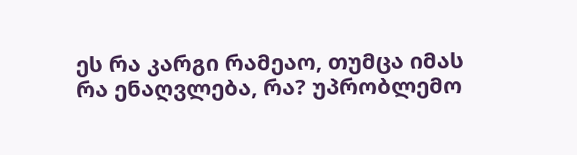ეს რა კარგი რამეაო, თუმცა იმას რა ენაღვლება, რა? უპრობლემო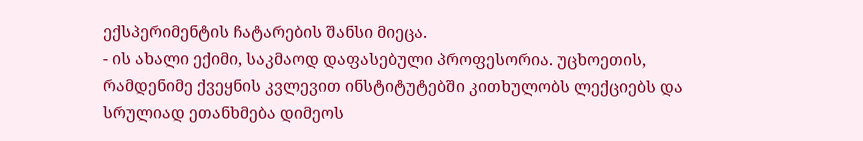ექსპერიმენტის ჩატარების შანსი მიეცა.
- ის ახალი ექიმი, საკმაოდ დაფასებული პროფესორია. უცხოეთის, რამდენიმე ქვეყნის კვლევით ინსტიტუტებში კითხულობს ლექციებს და სრულიად ეთანხმება დიმეოს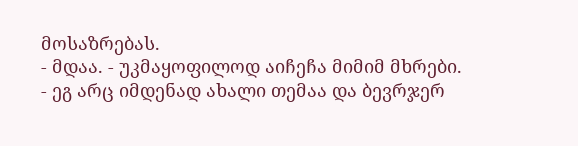მოსაზრებას.
- მდაა. - უკმაყოფილოდ აიჩეჩა მიმიმ მხრები.
- ეგ არც იმდენად ახალი თემაა და ბევრჯერ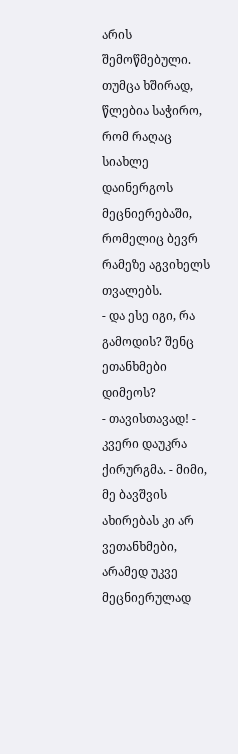არის შემოწმებული. თუმცა ხშირად, წლებია საჭირო, რომ რაღაც სიახლე დაინერგოს მეცნიერებაში, რომელიც ბევრ რამეზე აგვიხელს თვალებს.
- და ესე იგი, რა გამოდის? შენც ეთანხმები დიმეოს?
- თავისთავად! - კვერი დაუკრა ქირურგმა. - მიმი, მე ბავშვის ახირებას კი არ ვეთანხმები, არამედ უკვე მეცნიერულად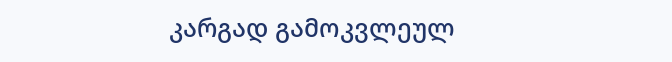კარგად გამოკვლეულ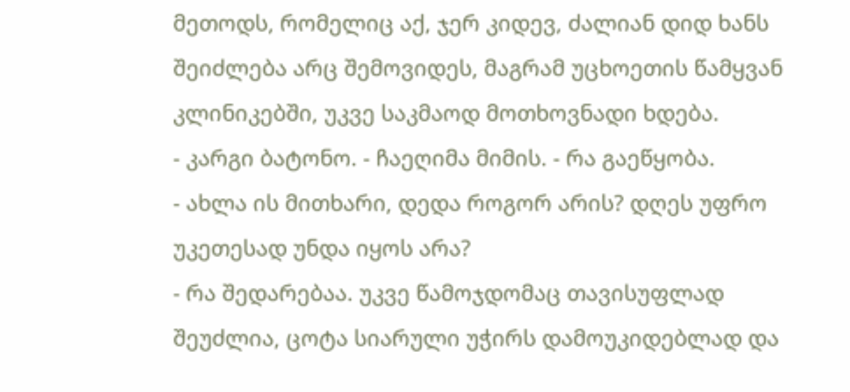მეთოდს, რომელიც აქ, ჯერ კიდევ, ძალიან დიდ ხანს შეიძლება არც შემოვიდეს, მაგრამ უცხოეთის წამყვან კლინიკებში, უკვე საკმაოდ მოთხოვნადი ხდება.
- კარგი ბატონო. - ჩაეღიმა მიმის. - რა გაეწყობა.
- ახლა ის მითხარი, დედა როგორ არის? დღეს უფრო უკეთესად უნდა იყოს არა?
- რა შედარებაა. უკვე წამოჯდომაც თავისუფლად შეუძლია, ცოტა სიარული უჭირს დამოუკიდებლად და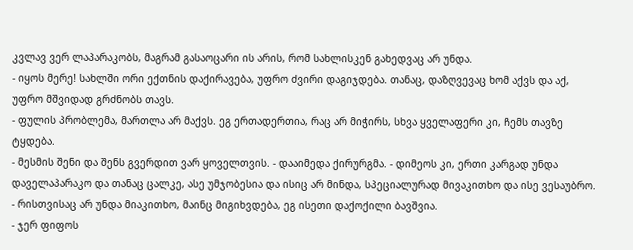კვლავ ვერ ლაპარაკობს, მაგრამ გასაოცარი ის არის, რომ სახლისკენ გახედვაც არ უნდა.
- იყოს მერე! სახლში ორი ექთნის დაქირავება, უფრო ძვირი დაგიჯდება. თანაც, დაზღვევაც ხომ აქვს და აქ, უფრო მშვიდად გრძნობს თავს.
- ფულის პრობლემა, მართლა არ მაქვს. ეგ ერთადერთია, რაც არ მიჭირს, სხვა ყველაფერი კი, ჩემს თავზე ტყდება.
- მესმის შენი და შენს გვერდით ვარ ყოველთვის. - დააიმედა ქირურგმა. - დიმეოს კი, ერთი კარგად უნდა დაველაპარაკო და თანაც ცალკე, ასე უმჯობესია და ისიც არ მინდა, სპეციალურად მივაკითხო და ისე ვესაუბრო.
- რისთვისაც არ უნდა მიაკითხო, მაინც მიგიხვდება, ეგ ისეთი დაქოქილი ბავშვია.
- ჯერ ფიფოს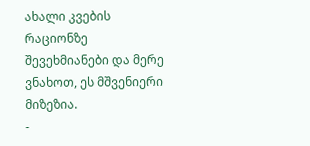ახალი კვების რაციონზე შევეხმიანები და მერე ვნახოთ, ეს მშვენიერი მიზეზია.
-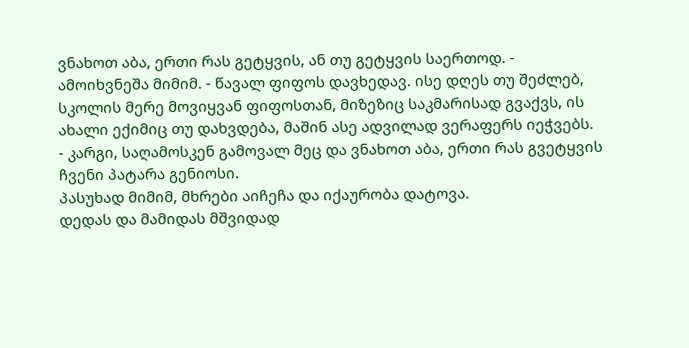ვნახოთ აბა, ერთი რას გეტყვის, ან თუ გეტყვის საერთოდ. - ამოიხვნეშა მიმიმ. - წავალ ფიფოს დავხედავ. ისე დღეს თუ შეძლებ, სკოლის მერე მოვიყვან ფიფოსთან, მიზეზიც საკმარისად გვაქვს, ის ახალი ექიმიც თუ დახვდება, მაშინ ასე ადვილად ვერაფერს იეჭვებს.
- კარგი, საღამოსკენ გამოვალ მეც და ვნახოთ აბა, ერთი რას გვეტყვის ჩვენი პატარა გენიოსი.
პასუხად მიმიმ, მხრები აიჩეჩა და იქაურობა დატოვა.
დედას და მამიდას მშვიდად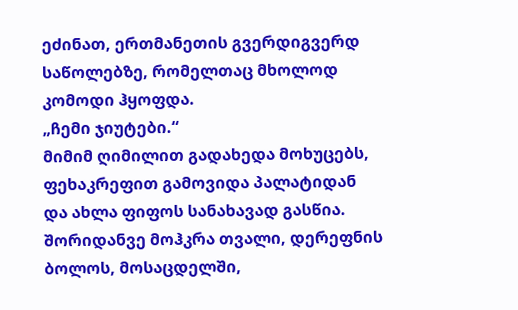ეძინათ, ერთმანეთის გვერდიგვერდ საწოლებზე, რომელთაც მხოლოდ კომოდი ჰყოფდა.
„ჩემი ჯიუტები.“
მიმიმ ღიმილით გადახედა მოხუცებს, ფეხაკრეფით გამოვიდა პალატიდან და ახლა ფიფოს სანახავად გასწია.
შორიდანვე მოჰკრა თვალი, დერეფნის ბოლოს, მოსაცდელში,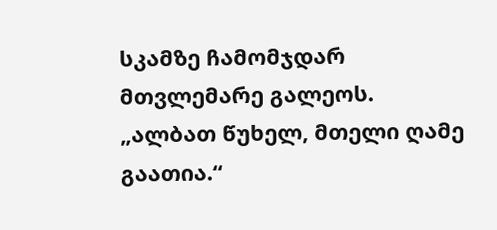სკამზე ჩამომჯდარ მთვლემარე გალეოს.
„ალბათ წუხელ, მთელი ღამე გაათია.“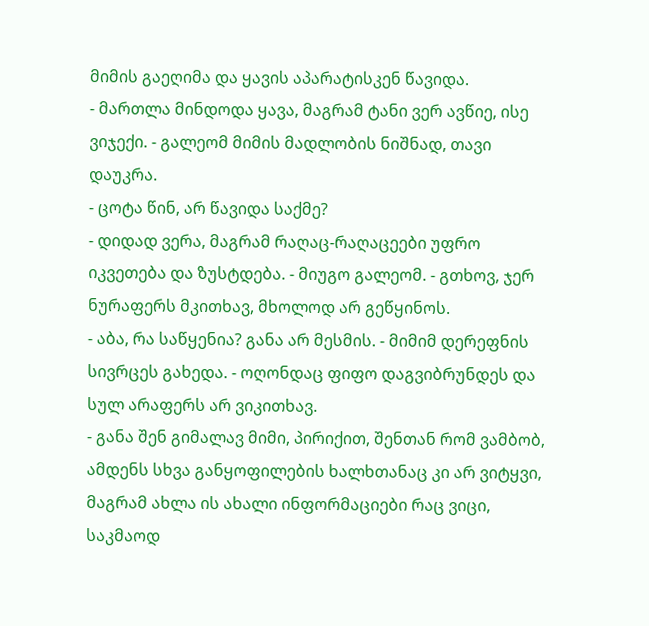მიმის გაეღიმა და ყავის აპარატისკენ წავიდა.
- მართლა მინდოდა ყავა, მაგრამ ტანი ვერ ავწიე, ისე ვიჯექი. - გალეომ მიმის მადლობის ნიშნად, თავი დაუკრა.
- ცოტა წინ, არ წავიდა საქმე?
- დიდად ვერა, მაგრამ რაღაც-რაღაცეები უფრო იკვეთება და ზუსტდება. - მიუგო გალეომ. - გთხოვ, ჯერ ნურაფერს მკითხავ, მხოლოდ არ გეწყინოს.
- აბა, რა საწყენია? განა არ მესმის. - მიმიმ დერეფნის სივრცეს გახედა. - ოღონდაც ფიფო დაგვიბრუნდეს და სულ არაფერს არ ვიკითხავ.
- განა შენ გიმალავ მიმი, პირიქით, შენთან რომ ვამბობ, ამდენს სხვა განყოფილების ხალხთანაც კი არ ვიტყვი, მაგრამ ახლა ის ახალი ინფორმაციები რაც ვიცი, საკმაოდ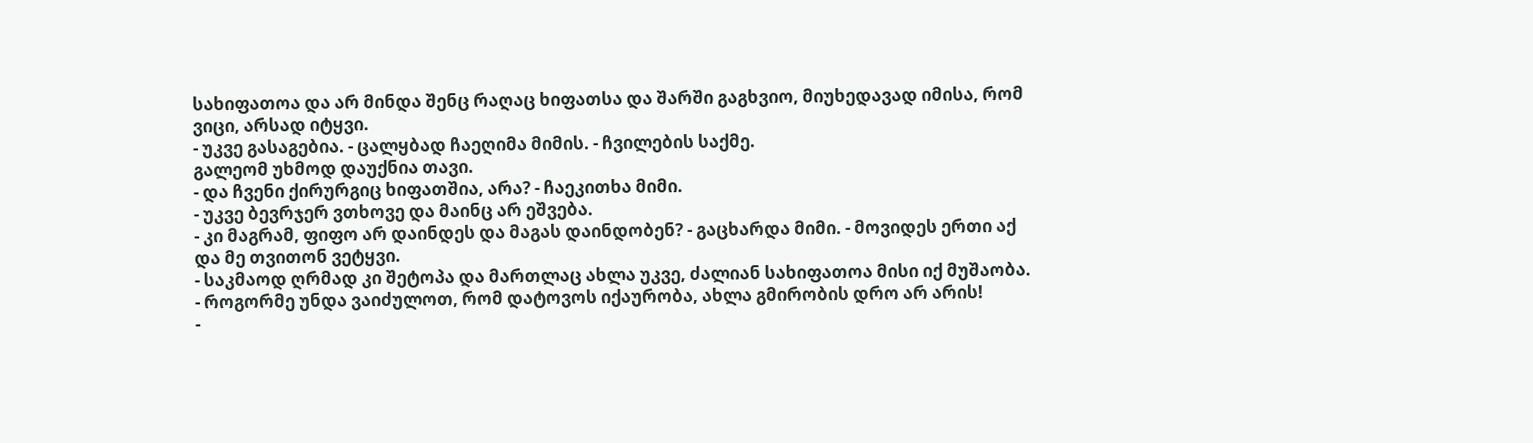სახიფათოა და არ მინდა შენც რაღაც ხიფათსა და შარში გაგხვიო, მიუხედავად იმისა, რომ ვიცი, არსად იტყვი.
- უკვე გასაგებია. - ცალყბად ჩაეღიმა მიმის. - ჩვილების საქმე.
გალეომ უხმოდ დაუქნია თავი.
- და ჩვენი ქირურგიც ხიფათშია, არა? - ჩაეკითხა მიმი.
- უკვე ბევრჯერ ვთხოვე და მაინც არ ეშვება.
- კი მაგრამ, ფიფო არ დაინდეს და მაგას დაინდობენ? - გაცხარდა მიმი. - მოვიდეს ერთი აქ და მე თვითონ ვეტყვი.
- საკმაოდ ღრმად კი შეტოპა და მართლაც ახლა უკვე, ძალიან სახიფათოა მისი იქ მუშაობა.
- როგორმე უნდა ვაიძულოთ, რომ დატოვოს იქაურობა, ახლა გმირობის დრო არ არის!
-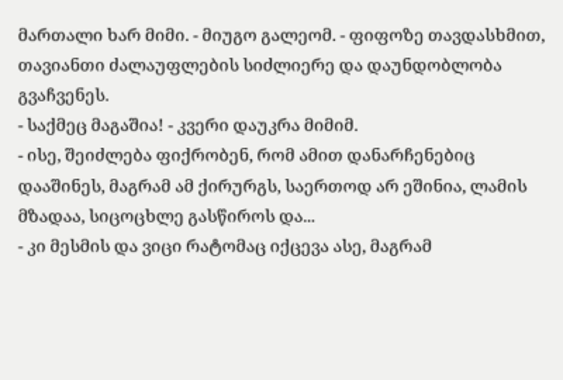მართალი ხარ მიმი. - მიუგო გალეომ. - ფიფოზე თავდასხმით, თავიანთი ძალაუფლების სიძლიერე და დაუნდობლობა გვაჩვენეს.
- საქმეც მაგაშია! - კვერი დაუკრა მიმიმ.
- ისე, შეიძლება ფიქრობენ, რომ ამით დანარჩენებიც დააშინეს, მაგრამ ამ ქირურგს, საერთოდ არ ეშინია, ლამის მზადაა, სიცოცხლე გასწიროს და...
- კი მესმის და ვიცი რატომაც იქცევა ასე, მაგრამ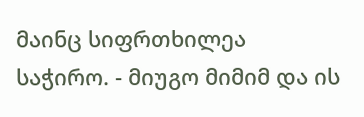მაინც სიფრთხილეა საჭირო. - მიუგო მიმიმ და ის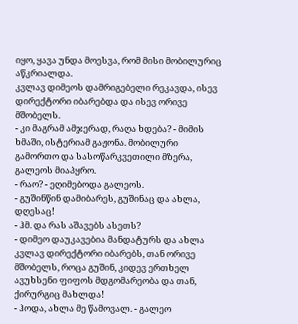იყო, ყავა უნდა მოესვა, რომ მისი მობილურიც აწკრიალდა.
კვლავ დიმეოს დამრიგებელი რეკავდა, ისევ დირექტორი იბარებდა და ისევ ორივე მშობელს.
- კი მაგრამ ამჯერად, რაღა ხდება? - მიმის ხმაში, ისტერიამ გაჟონა. მობილური გამორთო და სასოწარკვეთილი მზერა, გალეოს მიაპყრო.
- რაო? - ეღიმებოდა გალეოს.
- გუშინწინ დამიბარეს, გუშინაც და ახლა, დღესაც!
- ჰმ. და რას აშავებს ასეთს?
- დიმეო დაუკავებია მანდატურს და ახლა კვლავ დირექტორი იბარებს, თან ორივე მშობელს, როცა გუშინ, კიდევ ერთხელ ავუხსენი ფიფოს მდგომარეობა და თან, ქირურგიც მახლდა!
- ჰოდა, ახლა მე წამოვალ. - გალეო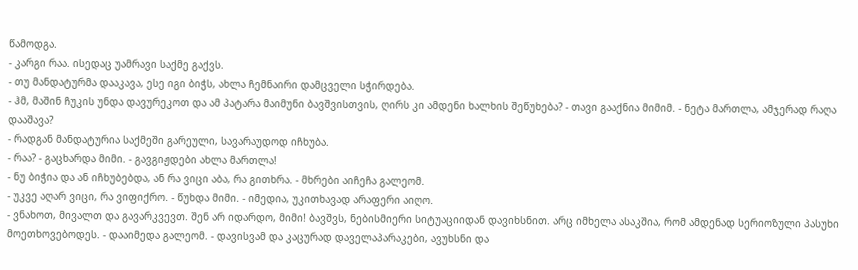წამოდგა.
- კარგი რაა. ისედაც უამრავი საქმე გაქვს.
- თუ მანდატურმა დააკავა, ესე იგი ბიჭს, ახლა ჩემნაირი დამცველი სჭირდება.
- ჰმ, მაშინ ჩუკის უნდა დავურეკოთ და ამ პატარა მაიმუნი ბავშვისთვის, ღირს კი ამდენი ხალხის შეწუხება? - თავი გააქნია მიმიმ. - ნეტა მართლა, ამჯერად რაღა დააშავა?
- რადგან მანდატურია საქმეში გარეული, სავარაუდოდ იჩხუბა.
- რაა? - გაცხარდა მიმი. - გავგიჟდები ახლა მართლა!
- ნუ ბიჭია და ან იჩხუბებდა, ან რა ვიცი აბა, რა გითხრა. - მხრები აიჩეჩა გალეომ.
- უკვე აღარ ვიცი, რა ვიფიქრო. - წუხდა მიმი. - იმედია, უკითხავად არაფერი აიღო.
- ვნახოთ, მივალთ და გავარკვევთ. შენ არ იდარდო, მიმი! ბავშვს, ნებისმიერი სიტუაციიდან დავიხსნით. არც იმხელა ასაკშია, რომ ამდენად სერიოზული პასუხი მოეთხოვებოდეს. - დააიმედა გალეომ. - დავისვამ და კაცურად დაველაპარაკები, ავუხსნი და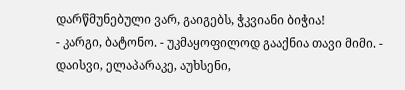დარწმუნებული ვარ, გაიგებს, ჭკვიანი ბიჭია!
- კარგი, ბატონო. - უკმაყოფილოდ გააქნია თავი მიმი. - დაისვი, ელაპარაკე, აუხსენი,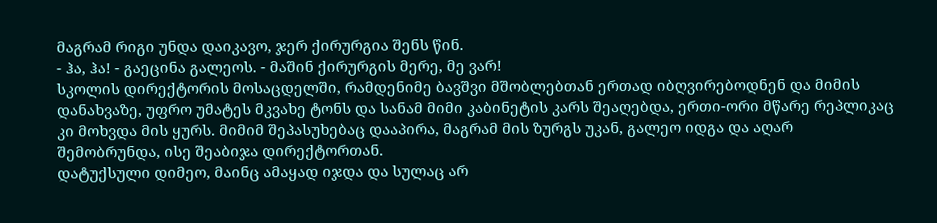მაგრამ რიგი უნდა დაიკავო, ჯერ ქირურგია შენს წინ.
- ჰა, ჰა! - გაეცინა გალეოს. - მაშინ ქირურგის მერე, მე ვარ!
სკოლის დირექტორის მოსაცდელში, რამდენიმე ბავშვი მშობლებთან ერთად იბღვირებოდნენ და მიმის დანახვაზე, უფრო უმატეს მკვახე ტონს და სანამ მიმი კაბინეტის კარს შეაღებდა, ერთი-ორი მწარე რეპლიკაც კი მოხვდა მის ყურს. მიმიმ შეპასუხებაც დააპირა, მაგრამ მის ზურგს უკან, გალეო იდგა და აღარ შემობრუნდა, ისე შეაბიჯა დირექტორთან.
დატუქსული დიმეო, მაინც ამაყად იჯდა და სულაც არ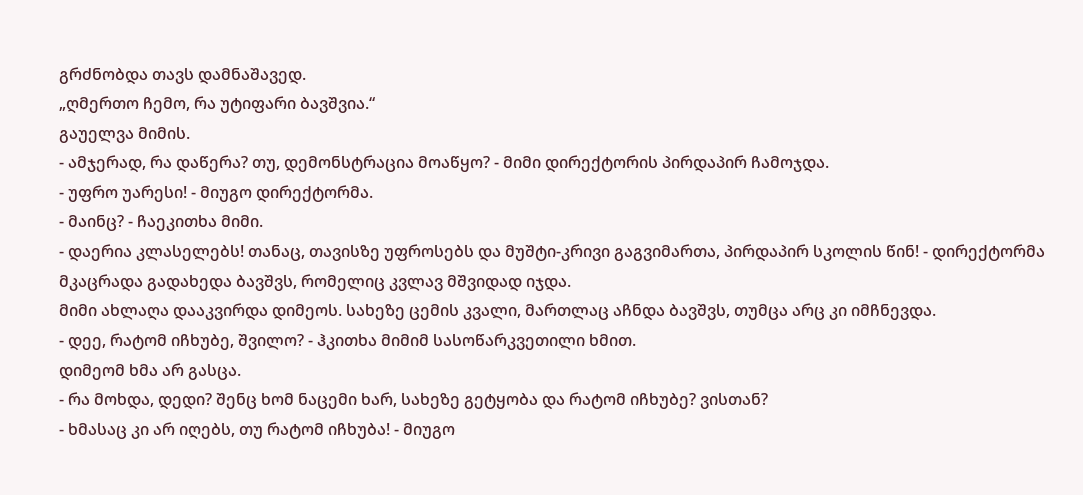გრძნობდა თავს დამნაშავედ.
„ღმერთო ჩემო, რა უტიფარი ბავშვია.“
გაუელვა მიმის.
- ამჯერად, რა დაწერა? თუ, დემონსტრაცია მოაწყო? - მიმი დირექტორის პირდაპირ ჩამოჯდა.
- უფრო უარესი! - მიუგო დირექტორმა.
- მაინც? - ჩაეკითხა მიმი.
- დაერია კლასელებს! თანაც, თავისზე უფროსებს და მუშტი-კრივი გაგვიმართა, პირდაპირ სკოლის წინ! - დირექტორმა მკაცრადა გადახედა ბავშვს, რომელიც კვლავ მშვიდად იჯდა.
მიმი ახლაღა დააკვირდა დიმეოს. სახეზე ცემის კვალი, მართლაც აჩნდა ბავშვს, თუმცა არც კი იმჩნევდა.
- დეე, რატომ იჩხუბე, შვილო? - ჰკითხა მიმიმ სასოწარკვეთილი ხმით.
დიმეომ ხმა არ გასცა.
- რა მოხდა, დედი? შენც ხომ ნაცემი ხარ, სახეზე გეტყობა და რატომ იჩხუბე? ვისთან?
- ხმასაც კი არ იღებს, თუ რატომ იჩხუბა! - მიუგო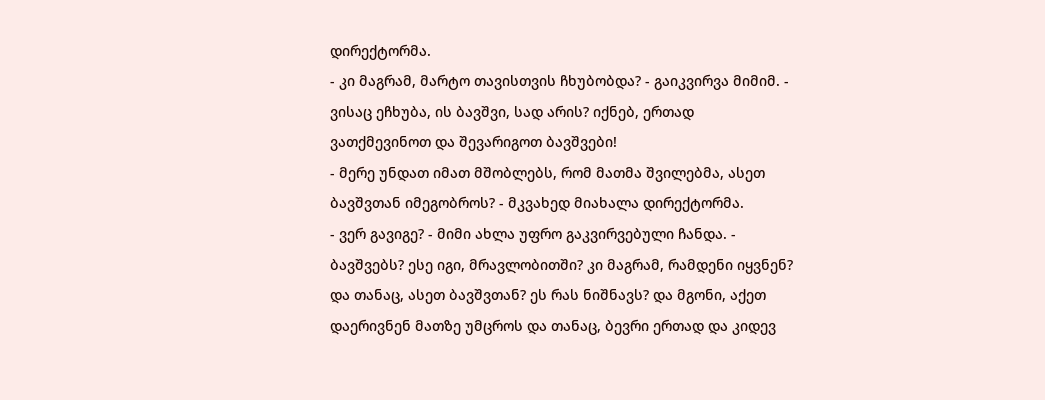დირექტორმა.
- კი მაგრამ, მარტო თავისთვის ჩხუბობდა? - გაიკვირვა მიმიმ. - ვისაც ეჩხუბა, ის ბავშვი, სად არის? იქნებ, ერთად ვათქმევინოთ და შევარიგოთ ბავშვები!
- მერე უნდათ იმათ მშობლებს, რომ მათმა შვილებმა, ასეთ ბავშვთან იმეგობროს? - მკვახედ მიახალა დირექტორმა.
- ვერ გავიგე? - მიმი ახლა უფრო გაკვირვებული ჩანდა. - ბავშვებს? ესე იგი, მრავლობითში? კი მაგრამ, რამდენი იყვნენ? და თანაც, ასეთ ბავშვთან? ეს რას ნიშნავს? და მგონი, აქეთ დაერივნენ მათზე უმცროს და თანაც, ბევრი ერთად და კიდევ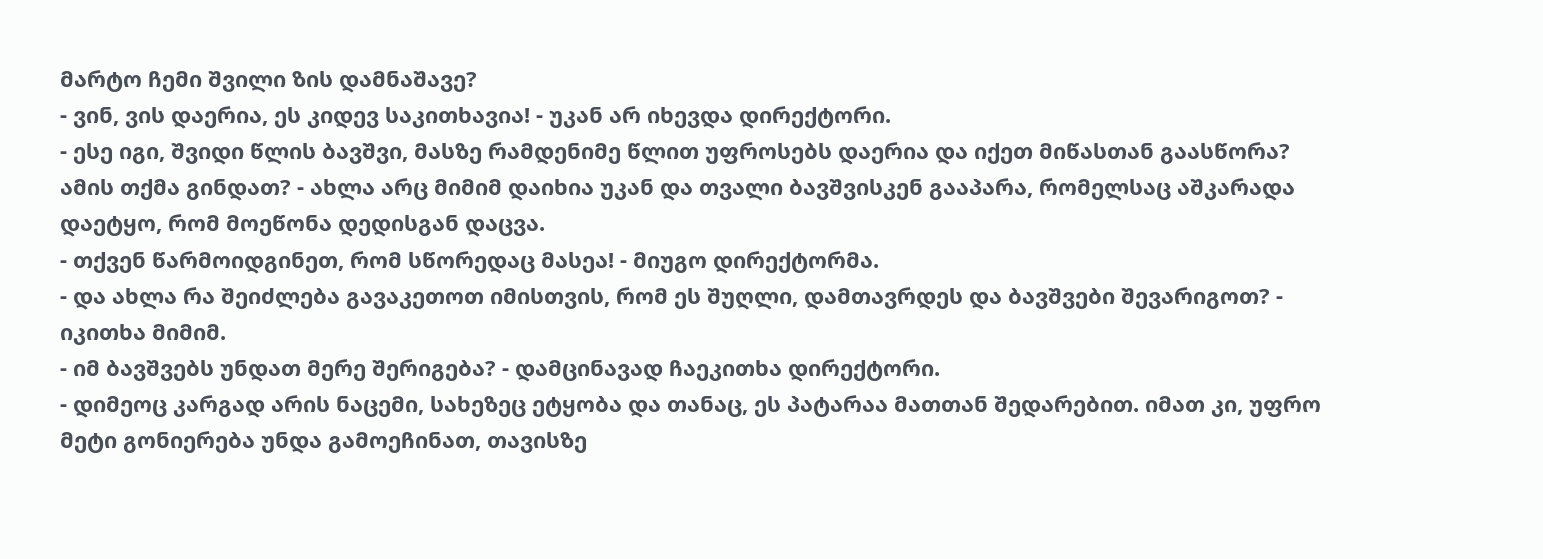მარტო ჩემი შვილი ზის დამნაშავე?
- ვინ, ვის დაერია, ეს კიდევ საკითხავია! - უკან არ იხევდა დირექტორი.
- ესე იგი, შვიდი წლის ბავშვი, მასზე რამდენიმე წლით უფროსებს დაერია და იქეთ მიწასთან გაასწორა? ამის თქმა გინდათ? - ახლა არც მიმიმ დაიხია უკან და თვალი ბავშვისკენ გააპარა, რომელსაც აშკარადა დაეტყო, რომ მოეწონა დედისგან დაცვა.
- თქვენ წარმოიდგინეთ, რომ სწორედაც მასეა! - მიუგო დირექტორმა.
- და ახლა რა შეიძლება გავაკეთოთ იმისთვის, რომ ეს შუღლი, დამთავრდეს და ბავშვები შევარიგოთ? - იკითხა მიმიმ.
- იმ ბავშვებს უნდათ მერე შერიგება? - დამცინავად ჩაეკითხა დირექტორი.
- დიმეოც კარგად არის ნაცემი, სახეზეც ეტყობა და თანაც, ეს პატარაა მათთან შედარებით. იმათ კი, უფრო მეტი გონიერება უნდა გამოეჩინათ, თავისზე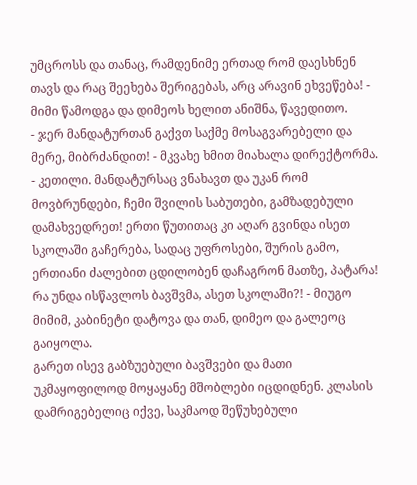უმცროსს და თანაც, რამდენიმე ერთად რომ დაესხნენ თავს და რაც შეეხება შერიგებას, არც არავინ ეხვეწება! - მიმი წამოდგა და დიმეოს ხელით ანიშნა, წავედითო.
- ჯერ მანდატურთან გაქვთ საქმე მოსაგვარებელი და მერე, მიბრძანდით! - მკვახე ხმით მიახალა დირექტორმა.
- კეთილი. მანდატურსაც ვნახავთ და უკან რომ მოვბრუნდები, ჩემი შვილის საბუთები, გამზადებული დამახვედრეთ! ერთი წუთითაც კი აღარ გვინდა ისეთ სკოლაში გაჩერება, სადაც უფროსები, შურის გამო, ერთიანი ძალებით ცდილობენ დაჩაგრონ მათზე, პატარა! რა უნდა ისწავლოს ბავშვმა, ასეთ სკოლაში?! - მიუგო მიმიმ, კაბინეტი დატოვა და თან, დიმეო და გალეოც გაიყოლა.
გარეთ ისევ გაბზუებული ბავშვები და მათი უკმაყოფილოდ მოყაყანე მშობლები იცდიდნენ. კლასის დამრიგებელიც იქვე, საკმაოდ შეწუხებული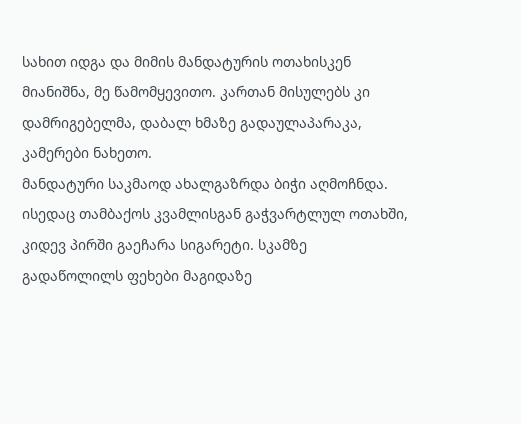სახით იდგა და მიმის მანდატურის ოთახისკენ მიანიშნა, მე წამომყევითო. კართან მისულებს კი დამრიგებელმა, დაბალ ხმაზე გადაულაპარაკა, კამერები ნახეთო.
მანდატური საკმაოდ ახალგაზრდა ბიჭი აღმოჩნდა. ისედაც თამბაქოს კვამლისგან გაჭვარტლულ ოთახში, კიდევ პირში გაეჩარა სიგარეტი. სკამზე გადაწოლილს ფეხები მაგიდაზე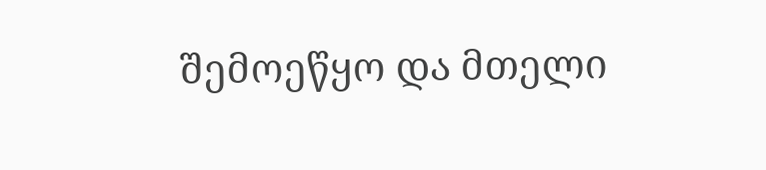შემოეწყო და მთელი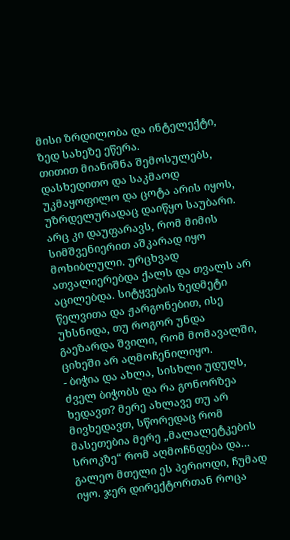მისი ზრდილობა და ინტელექტი, ზედ სახეზე ეწერა.
თითით მიანიშნა შემოსულებს, დასხედითო და საკმაოდ უკმაყოფილო და ცოტა არის იყოს, უზრდელურადაც დაიწყო საუბარი.
არც კი დაუფარავს, რომ მიმის სიმშვენიერით აშკარად იყო მოხიბლული. ურცხვად ათვალიერებდა ქალს და თვალს არ აცილებდა. სიტყვების ზედმეტი წელვითა და ჟარგონებით, ისე უხსნიდა, თუ როგორ უნდა გაეზარდა შვილი, რომ მომავალში, ციხეში არ აღმოჩენილიყო.
- ბიჭია და ახლა, სისხლი უდუღს, ძველ ბიჭობს და რა გონორზეა ხედავთ? მერე ახლავე თუ არ მივხედავთ, სწორედაც რომ მასეთებია მერე „მალალეტკების სროკზე“ რომ აღმოჩნდება და...
გალეო მთელი ეს პერიოდი, ჩუმად იყო. ჯერ დირექტორთან როცა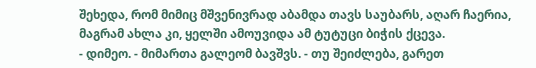შეხედა, რომ მიმიც მშვენივრად აბამდა თავს საუბარს, აღარ ჩაერია, მაგრამ ახლა კი, ყელში ამოუვიდა ამ ტუტუცი ბიჭის ქცევა.
- დიმეო. - მიმართა გალეომ ბავშვს. - თუ შეიძლება, გარეთ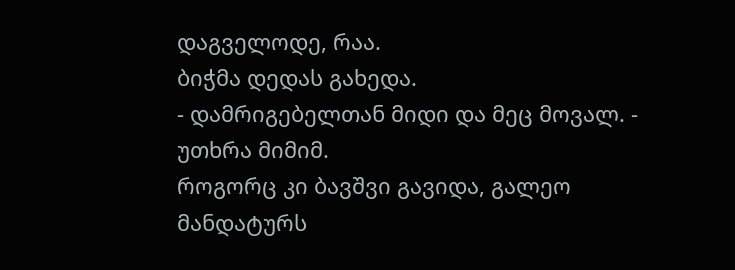დაგველოდე, რაა.
ბიჭმა დედას გახედა.
- დამრიგებელთან მიდი და მეც მოვალ. - უთხრა მიმიმ.
როგორც კი ბავშვი გავიდა, გალეო მანდატურს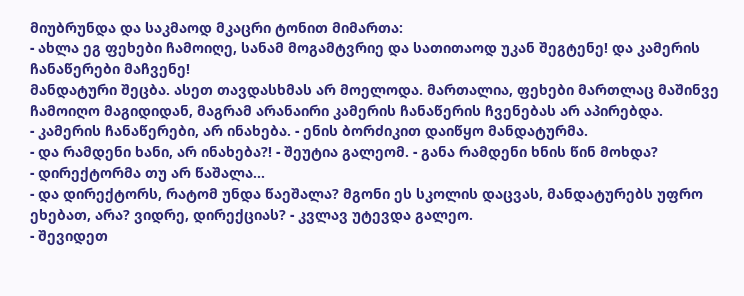მიუბრუნდა და საკმაოდ მკაცრი ტონით მიმართა:
- ახლა ეგ ფეხები ჩამოიღე, სანამ მოგამტვრიე და სათითაოდ უკან შეგტენე! და კამერის ჩანაწერები მაჩვენე!
მანდატური შეცბა. ასეთ თავდასხმას არ მოელოდა. მართალია, ფეხები მართლაც მაშინვე ჩამოიღო მაგიდიდან, მაგრამ არანაირი კამერის ჩანაწერის ჩვენებას არ აპირებდა.
- კამერის ჩანაწერები, არ ინახება. - ენის ბორძიკით დაიწყო მანდატურმა.
- და რამდენი ხანი, არ ინახება?! - შეუტია გალეომ. - განა რამდენი ხნის წინ მოხდა?
- დირექტორმა თუ არ წაშალა...
- და დირექტორს, რატომ უნდა წაეშალა? მგონი ეს სკოლის დაცვას, მანდატურებს უფრო ეხებათ, არა? ვიდრე, დირექციას? - კვლავ უტევდა გალეო.
- შევიდეთ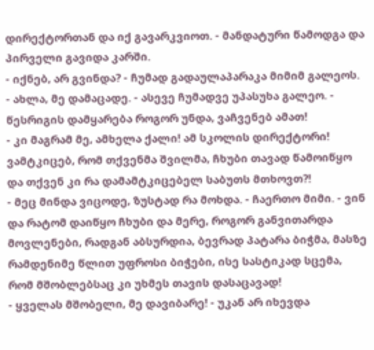დირექტორთან და იქ გავარკვიოთ. - მანდატური წამოდგა და პირველი გავიდა კარში.
- იქნებ, არ გვინდა? - ჩუმად გადაულაპარაკა მიმიმ გალეოს.
- ახლა, მე დამაცადე. - ასევე ჩუმადვე უპასუხა გალეო. - წესრიგის დამყარება როგორ უნდა, ვაჩვენებ ამათ!
- კი მაგრამ მე, ამხელა ქალი! ამ სკოლის დირექტორი! ვამტკიცებ, რომ თქვენმა შვილმა, ჩხუბი თავად წამოიწყო და თქვენ კი რა დამამტკიცებელ საბუთს მთხოვთ?!
- მეც მინდა ვიცოდე, ზუსტად რა მოხდა. - ჩაერთო მიმი. - ვინ და რატომ დაიწყო ჩხუბი და მერე, როგორ განვითარდა მოვლენები, რადგან აბსურდია, ბევრად პატარა ბიჭმა, მასზე რამდენიმე წლით უფროსი ბიჭები, ისე სასტიკად სცემა, რომ მშობლებსაც კი უხმეს თავის დასაცავად!
- ყველას მშობელი, მე დავიბარე! - უკან არ იხევდა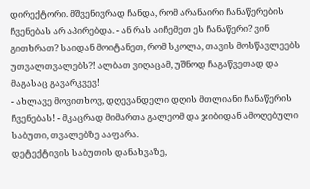დირექტორი. მშვენივრად ჩანდა, რომ არანაირი ჩანაწერების ჩვენებას არ აპირებდა. - ან რას აიჩემეთ ეს ჩანაწერი? ვინ გითხრათ? საიდან მოიტანეთ, რომ სკოლა, თავის მოსწავლეებს უთვალთვალებს?! ალბათ ვიღაცამ, უშნოდ ჩაგაწვეთად და მაგასაც გავარკვევ!
- ახლავე მოვითხოვ, დღევანდელი დღის მთლიანი ჩანაწერის ჩვენებას! - მკაცრად მიმართა გალეომ და ჯიბიდან ამოღებული საბუთი, თვალებზე ააფარა.
დეტექტივის საბუთის დანახვაზე,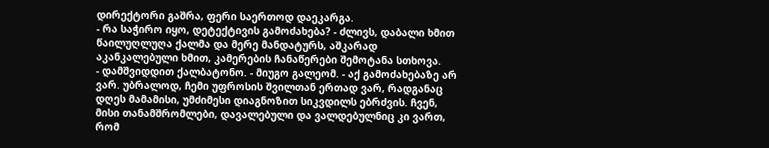დირექტორი გაშრა, ფერი საერთოდ დაეკარგა.
- რა საჭირო იყო, დეტექტივის გამოძახება? - ძლივს, დაბალი ხმით წაილუღლუღა ქალმა და მერე მანდატურს, აშკარად აკანკალებული ხმით, კამერების ჩანაწერები შემოტანა სთხოვა.
- დამშვიდდით ქალბატონო. - მიუგო გალეომ. - აქ გამოძახებაზე არ ვარ. უბრალოდ, ჩემი უფროსის შვილთან ერთად ვარ, რადგანაც დღეს მამამისი, უმძიმესი დიაგნოზით სიკვდილს ებრძვის. ჩვენ, მისი თანამშრომლები, დავალებული და ვალდებულნიც კი ვართ, რომ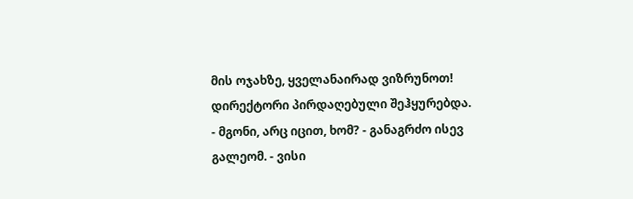მის ოჯახზე, ყველანაირად ვიზრუნოთ!
დირექტორი პირდაღებული შეჰყურებდა.
- მგონი, არც იცით, ხომ? - განაგრძო ისევ გალეომ. - ვისი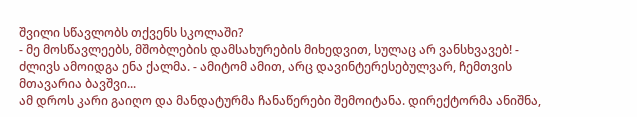შვილი სწავლობს თქვენს სკოლაში?
- მე მოსწავლეებს, მშობლების დამსახურების მიხედვით, სულაც არ ვანსხვავებ! - ძლივს ამოიდგა ენა ქალმა. - ამიტომ ამით, არც დავინტერესებულვარ, ჩემთვის მთავარია ბავშვი...
ამ დროს კარი გაიღო და მანდატურმა ჩანაწერები შემოიტანა. დირექტორმა ანიშნა,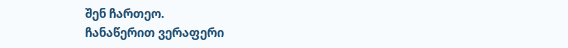შენ ჩართეო.
ჩანაწერით ვერაფერი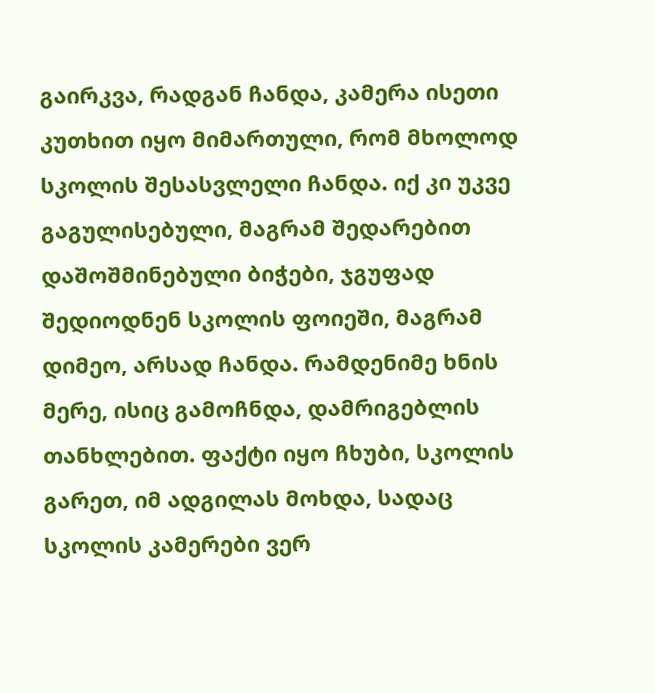გაირკვა, რადგან ჩანდა, კამერა ისეთი კუთხით იყო მიმართული, რომ მხოლოდ სკოლის შესასვლელი ჩანდა. იქ კი უკვე გაგულისებული, მაგრამ შედარებით დაშოშმინებული ბიჭები, ჯგუფად შედიოდნენ სკოლის ფოიეში, მაგრამ დიმეო, არსად ჩანდა. რამდენიმე ხნის მერე, ისიც გამოჩნდა, დამრიგებლის თანხლებით. ფაქტი იყო ჩხუბი, სკოლის გარეთ, იმ ადგილას მოხდა, სადაც სკოლის კამერები ვერ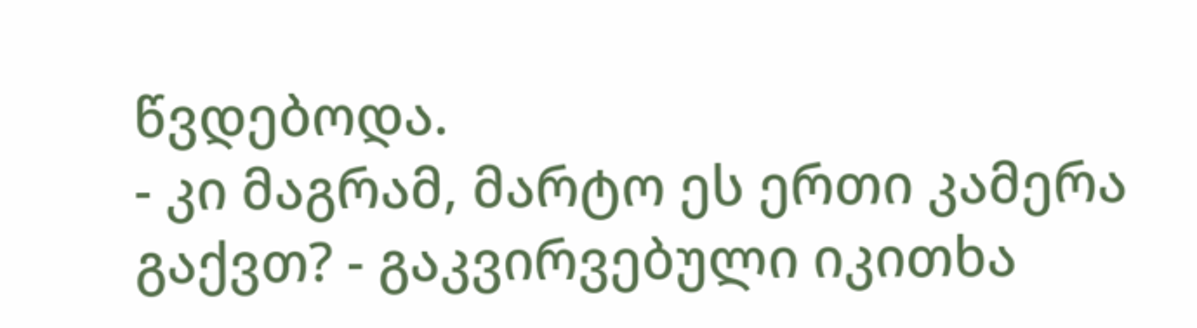წვდებოდა.
- კი მაგრამ, მარტო ეს ერთი კამერა გაქვთ? - გაკვირვებული იკითხა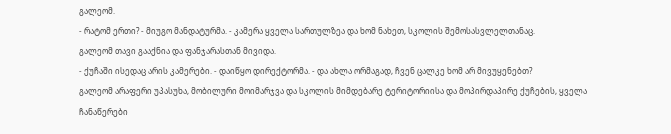გალეომ.
- რატომ ერთი? - მიუგო მანდატურმა. - კამერა ყველა სართულზეა და ხომ ნახეთ, სკოლის შემოსასვლელთანაც.
გალეომ თავი გააქნია და ფანჯარასთან მივიდა.
- ქუჩაში ისედაც არის კამერები. - დაიწყო დირექტორმა. - და ახლა ორმაგად, ჩვენ ცალკე ხომ არ მივუყენებთ?
გალეომ არაფერი უპასუხა, მობილური მოიმარჯვა და სკოლის მიმდებარე ტერიტორიისა და მოპირდაპირე ქუჩების, ყველა ჩანაწერები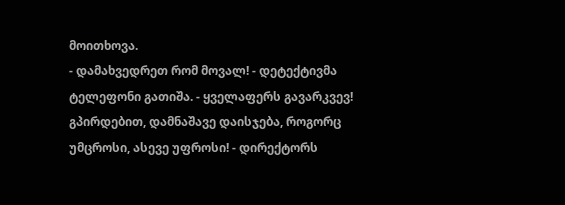მოითხოვა.
- დამახვედრეთ რომ მოვალ! - დეტექტივმა ტელეფონი გათიშა. - ყველაფერს გავარკვევ! გპირდებით, დამნაშავე დაისჯება, როგორც უმცროსი, ასევე უფროსი! - დირექტორს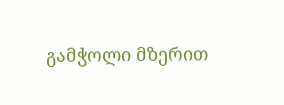გამჭოლი მზერით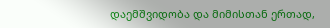დაემშვიდობა და მიმისთან ერთად,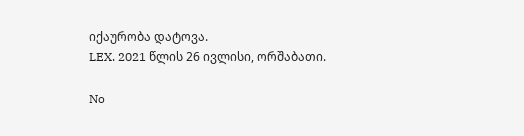იქაურობა დატოვა.
LEX. 2021 წლის 26 ივლისი, ორშაბათი.

No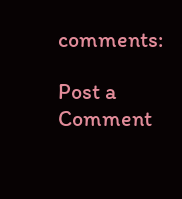comments:

Post a Comment